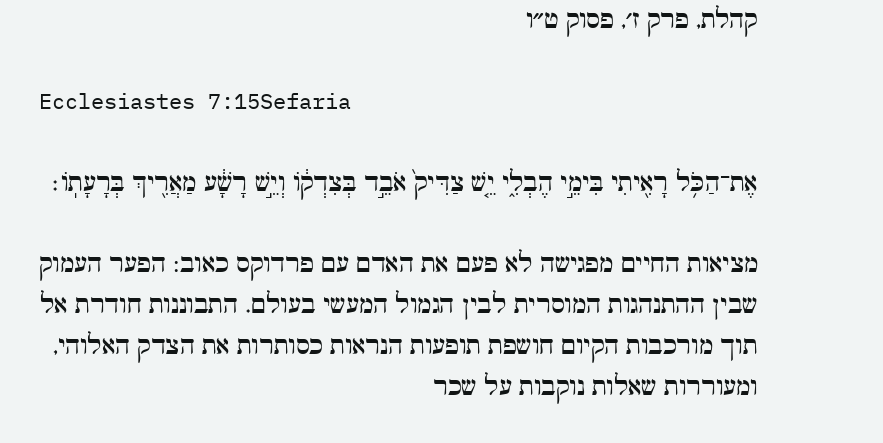קהלת, פרק ז׳, פסוק ט״ו

Ecclesiastes 7:15Sefaria

אֶת־הַכֹּ֥ל רָאִ֖יתִי בִּימֵ֣י הֶבְלִ֑י יֵ֤שׁ צַדִּיק֙ אֹבֵ֣ד בְּצִדְק֔וֹ וְיֵ֣שׁ רָשָׁ֔ע מַאֲרִ֖יךְ בְּרָעָתֽוֹ׃

מציאות החיים מפגישה לא פעם את האדם עם פרדוקס כאוב: הפער העמוק שבין ההתנהגות המוסרית לבין הגמול המעשי בעולם. התבוננות חודרת אל תוך מורכבות הקיום חושפת תופעות הנראות כסותרות את הצדק האלוהי, ומעוררות שאלות נוקבות על שכר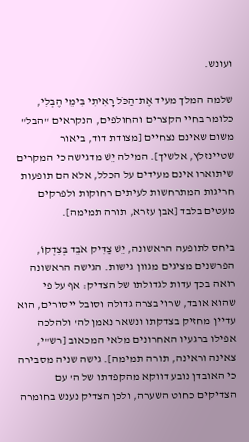ועונש.

שלמה המלך מעיד אֶת־הַכֹּל רָאִיתִי בִּימֵי הֶבְלִי, כלומר בחיי הקצרים והחולפים, הנקראים "הבל" משום שאינם נצחיים [מצודת דוד, ביאור שטיינזלץ, אלשיך]. המילה יֵשׁ מדגישה כי המקרים שיתוארו אינם מעידים על הכלל, אלא הם תופעות חריגות המתרחשות לעיתים רחוקות ולפרקים מעטים בלבד [אבן עזרא, תורה תמימה].

ביחס לתופעה הראשונה, יֵשׁ צַדִּיק אֹבֵד בְּצִדְקוֹ, הפרשנים מציגים מגוון גישות. הגישה הראשונה רואה בכך עדות לגדולתו של הצדיק: אף על פי שהוא אובד, שרוי בצרה גדולה וסובל ייסורים, הוא עדיין מחזיק בצדקתו ונשאר נאמן לה' ולהלכה אפילו ברגעיו האחרונים מלאי המכאוב [רש"י, צאינה וראינה, תורה תמימה]. גישה שניה מסבירה כי האובדן נובע דווקא מהקפדתו של ה' עם הצדיקים כחוט השערה, ולכן הצדיק נענש בחומרה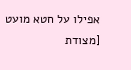אפילו על חטא מועט [מצודת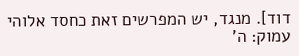דוד]. מנגד, יש המפרשים זאת כחסד אלוהי עמוק: ה'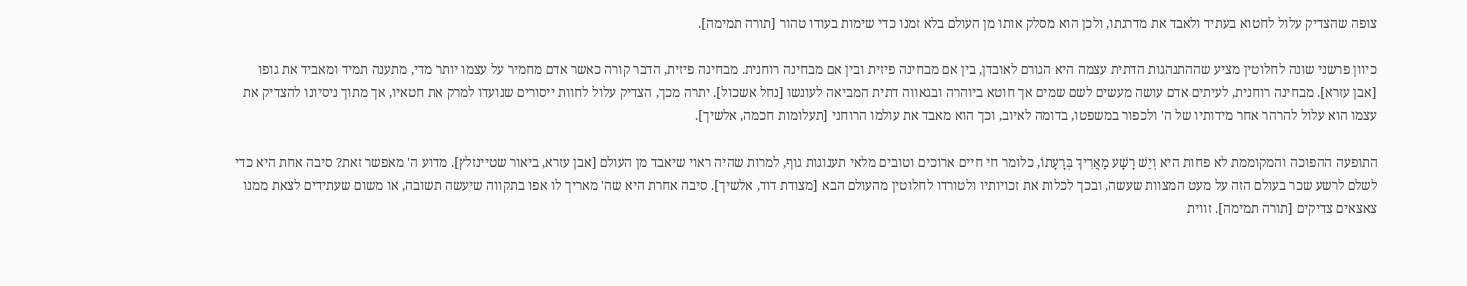צופה שהצדיק עלול לחטוא בעתיד ולאבד את מדרגתו, ולכן הוא מסלק אותו מן העולם בלא זמנו כדי שימות בעודו טהור [תורה תמימה].

כיוון פרשני שונה לחלוטין מציע שההתנהגות הדתית עצמה היא הגורם לאובדן, בין אם מבחינה פיזית ובין אם מבחינה רוחנית. מבחינה פיזית, הדבר קורה כאשר אדם מחמיר על עצמו יותר מדי, מתענה תמיד ומאביד את גופו [אבן עזרא]. מבחינה רוחנית, לעיתים אדם עושה מעשים לשם שמים אך חוטא ביוהרה ובגאווה דתית המביאה לעונשו [נחל אשכול]. יתרה מכך, הצדיק עלול לחוות ייסורים שנועדו למרק את חטאיו, אך מתוך ניסיונו להצדיק את עצמו הוא עלול להרהר אחר מידותיו של ה' ולכפור במשפטו, בדומה לאיוב, וכך הוא מאבד את עולמו הרוחני [תעלומות חכמה, אלשיך].

התופעה ההפוכה והמקוממת לא פחות היא וְיֵשׁ רָשָׁע מַאֲרִיךְ בְּרָעָתוֹ, כלומר חי חיים ארוכים וטובים מלאי תענוגות גוף, למרות שהיה ראוי שיאבד מן העולם [אבן עזרא, ביאור שטיינזלץ]. מדוע ה' מאפשר זאת? סיבה אחת היא כדי לשלם לרשע שכר בעולם הזה על מעט המצוות שעשה, ובכך לכלות את זכויותיו ולטורדו לחלוטין מהעולם הבא [מצודת דוד, אלשיך]. סיבה אחרת היא שה' מאריך לו אפו בתקווה שיעשה תשובה, או משום שעתידים לצאת ממנו צאצאים צדיקים [תורה תמימה]. זווית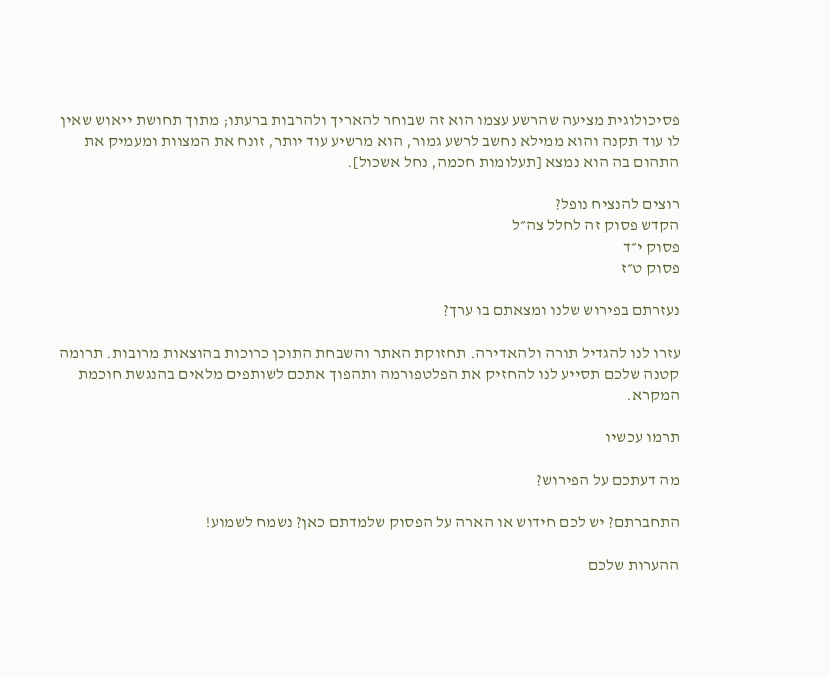פסיכולוגית מציעה שהרשע עצמו הוא זה שבוחר להאריך ולהרבות ברעתו; מתוך תחושת ייאוש שאין לו עוד תקנה והוא ממילא נחשב לרשע גמור, הוא מרשיע עוד יותר, זונח את המצוות ומעמיק את התהום בה הוא נמצא [תעלומות חכמה, נחל אשכול].

רוצים להנציח נופל?
הקדש פסוק זה לחלל צה״ל
פסוק י״ד
פסוק ט״ז

נעזרתם בפירוש שלנו ומצאתם בו ערך?

עזרו לנו להגדיל תורה ולהאדירה. תחזוקת האתר והשבחת התוכן כרוכות בהוצאות מרובות. תרומה קטנה שלכם תסייע לנו להחזיק את הפלטפורמה ותהפוך אתכם לשותפים מלאים בהנגשת חוכמת המקרא.

תרמו עכשיו

מה דעתכם על הפירוש?

התחברתם? יש לכם חידוש או הארה על הפסוק שלמדתם כאן? נשמח לשמוע!

ההערות שלכם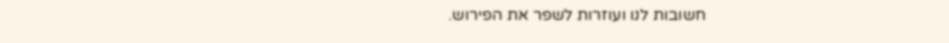חשובות לנו ועוזרות לשפר את הפירוש.